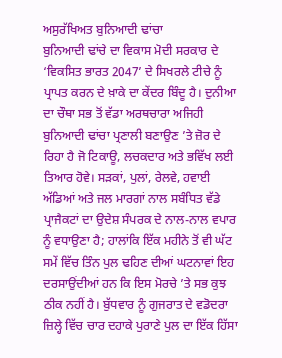ਅਸੁਰੱਖਿਅਤ ਬੁਨਿਆਦੀ ਢਾਂਚਾ
ਬੁਨਿਆਦੀ ਢਾਂਚੇ ਦਾ ਵਿਕਾਸ ਮੋਦੀ ਸਰਕਾਰ ਦੇ ‘ਵਿਕਸਿਤ ਭਾਰਤ 2047’ ਦੇ ਸਿਖਰਲੇ ਟੀਚੇ ਨੂੰ ਪ੍ਰਾਪਤ ਕਰਨ ਦੇ ਖ਼ਾਕੇ ਦਾ ਕੇਂਦਰ ਬਿੰਦੂ ਹੈ। ਦੁਨੀਆ ਦਾ ਚੌਥਾ ਸਭ ਤੋਂ ਵੱਡਾ ਅਰਥਚਾਰਾ ਅਜਿਹੀ ਬੁਨਿਆਦੀ ਢਾਂਚਾ ਪ੍ਰਣਾਲੀ ਬਣਾਉਣ ’ਤੇ ਜ਼ੋਰ ਦੇ ਰਿਹਾ ਹੈ ਜੋ ਟਿਕਾਊ, ਲਚਕਦਾਰ ਅਤੇ ਭਵਿੱਖ ਲਈ ਤਿਆਰ ਹੋਵੇ। ਸੜਕਾਂ, ਪੁਲਾਂ, ਰੇਲਵੇ, ਹਵਾਈ ਅੱਡਿਆਂ ਅਤੇ ਜਲ ਮਾਰਗਾਂ ਨਾਲ ਸਬੰਧਿਤ ਵੱਡੇ ਪ੍ਰਾਜੈਕਟਾਂ ਦਾ ਉਦੇਸ਼ ਸੰਪਰਕ ਦੇ ਨਾਲ-ਨਾਲ ਵਪਾਰ ਨੂੰ ਵਧਾਉਣਾ ਹੈ; ਹਾਲਾਂਕਿ ਇੱਕ ਮਹੀਨੇ ਤੋਂ ਵੀ ਘੱਟ ਸਮੇਂ ਵਿੱਚ ਤਿੰਨ ਪੁਲ ਢਹਿਣ ਦੀਆਂ ਘਟਨਾਵਾਂ ਇਹ ਦਰਸਾਉਂਦੀਆਂ ਹਨ ਕਿ ਇਸ ਮੋਰਚੇ ’ਤੇ ਸਭ ਕੁਝ ਠੀਕ ਨਹੀਂ ਹੈ। ਬੁੱਧਵਾਰ ਨੂੰ ਗੁਜਰਾਤ ਦੇ ਵਡੋਦਰਾ ਜ਼ਿਲ੍ਹੇ ਵਿੱਚ ਚਾਰ ਦਹਾਕੇ ਪੁਰਾਣੇ ਪੁਲ ਦਾ ਇੱਕ ਹਿੱਸਾ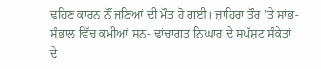ਢਹਿਣ ਕਾਰਨ ਨੌਂ ਜਣਿਆਂ ਦੀ ਮੌਤ ਹੋ ਗਈ। ਜ਼ਾਹਿਰਾ ਤੌਰ ’ਤੇ ਸਾਂਭ-ਸੰਭਾਲ ਵਿੱਚ ਕਮੀਆਂ ਸਨ- ਢਾਂਚਾਗਤ ਨਿਘਾਰ ਦੇ ਸਪੱਸ਼ਟ ਸੰਕੇਤਾਂ ਦੇ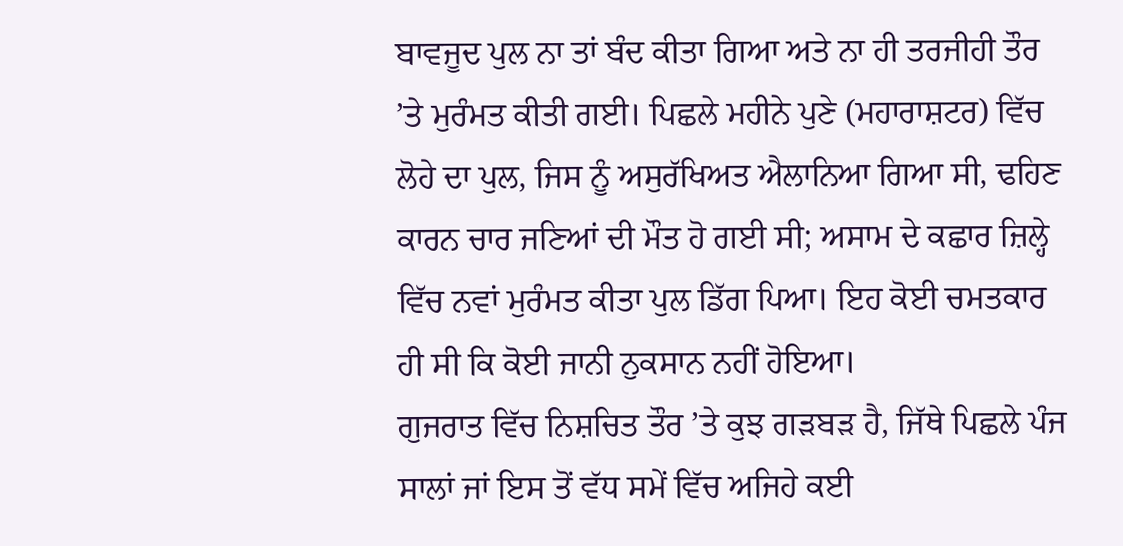ਬਾਵਜੂਦ ਪੁਲ ਨਾ ਤਾਂ ਬੰਦ ਕੀਤਾ ਗਿਆ ਅਤੇ ਨਾ ਹੀ ਤਰਜੀਹੀ ਤੌਰ ’ਤੇ ਮੁਰੰਮਤ ਕੀਤੀ ਗਈ। ਪਿਛਲੇ ਮਹੀਨੇ ਪੁਣੇ (ਮਹਾਰਾਸ਼ਟਰ) ਵਿੱਚ ਲੋਹੇ ਦਾ ਪੁਲ, ਜਿਸ ਨੂੰ ਅਸੁਰੱਖਿਅਤ ਐਲਾਨਿਆ ਗਿਆ ਸੀ, ਢਹਿਣ ਕਾਰਨ ਚਾਰ ਜਣਿਆਂ ਦੀ ਮੌਤ ਹੋ ਗਈ ਸੀ; ਅਸਾਮ ਦੇ ਕਛਾਰ ਜ਼ਿਲ੍ਹੇ ਵਿੱਚ ਨਵਾਂ ਮੁਰੰਮਤ ਕੀਤਾ ਪੁਲ ਡਿੱਗ ਪਿਆ। ਇਹ ਕੋਈ ਚਮਤਕਾਰ ਹੀ ਸੀ ਕਿ ਕੋਈ ਜਾਨੀ ਨੁਕਸਾਨ ਨਹੀਂ ਹੋਇਆ।
ਗੁਜਰਾਤ ਵਿੱਚ ਨਿਸ਼ਚਿਤ ਤੌਰ ’ਤੇ ਕੁਝ ਗੜਬੜ ਹੈ, ਜਿੱਥੇ ਪਿਛਲੇ ਪੰਜ ਸਾਲਾਂ ਜਾਂ ਇਸ ਤੋਂ ਵੱਧ ਸਮੇਂ ਵਿੱਚ ਅਜਿਹੇ ਕਈ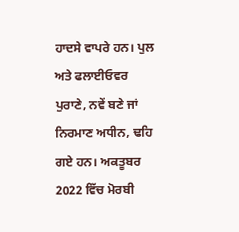ਹਾਦਸੇ ਵਾਪਰੇ ਹਨ। ਪੁਲ ਅਤੇ ਫਲਾਈਓਵਰ ਪੁਰਾਣੇ, ਨਵੇਂ ਬਣੇ ਜਾਂ ਨਿਰਮਾਣ ਅਧੀਨ, ਢਹਿ ਗਏ ਹਨ। ਅਕਤੂਬਰ 2022 ਵਿੱਚ ਮੋਰਬੀ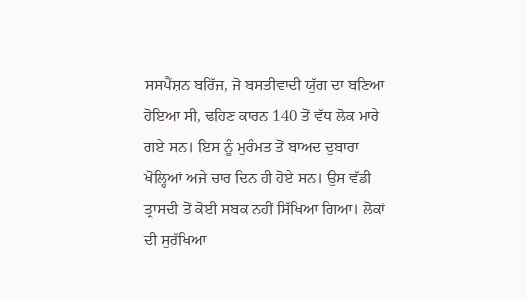ਸਸਪੈਂਸ਼ਨ ਬਰਿੱਜ, ਜੋ ਬਸਤੀਵਾਦੀ ਯੁੱਗ ਦਾ ਬਣਿਆ ਹੋਇਆ ਸੀ, ਢਹਿਣ ਕਾਰਨ 140 ਤੋਂ ਵੱਧ ਲੋਕ ਮਾਰੇ ਗਏ ਸਨ। ਇਸ ਨੂੰ ਮੁਰੰਮਤ ਤੋਂ ਬਾਅਦ ਦੁਬਾਰਾ ਖੋਲ੍ਹਿਆਂ ਅਜੇ ਚਾਰ ਦਿਨ ਹੀ ਹੋਏ ਸਨ। ਉਸ ਵੱਡੀ ਤ੍ਰਾਸਦੀ ਤੋਂ ਕੋਈ ਸਬਕ ਨਹੀਂ ਸਿੱਖਿਆ ਗਿਆ। ਲੋਕਾਂ ਦੀ ਸੁਰੱਖਿਆ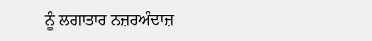ਨੂੰ ਲਗਾਤਾਰ ਨਜ਼ਰਅੰਦਾਜ਼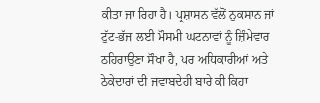ਕੀਤਾ ਜਾ ਰਿਹਾ ਹੈ। ਪ੍ਰਸ਼ਾਸਨ ਵੱਲੋਂ ਨੁਕਸਾਨ ਜਾਂ ਟੁੱਟ-ਭੱਜ ਲਈ ਮੌਸਮੀ ਘਟਨਾਵਾਂ ਨੂੰ ਜ਼ਿੰਮੇਵਾਰ ਠਹਿਰਾਉਣਾ ਸੌਖਾ ਹੈ, ਪਰ ਅਧਿਕਾਰੀਆਂ ਅਤੇ ਠੇਕੇਦਾਰਾਂ ਦੀ ਜਵਾਬਦੇਹੀ ਬਾਰੇ ਕੀ ਕਿਹਾ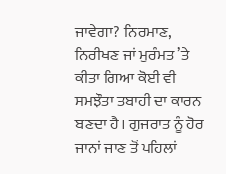ਜਾਵੇਗਾ? ਨਿਰਮਾਣ, ਨਿਰੀਖਣ ਜਾਂ ਮੁਰੰਮਤ ’ਤੇ ਕੀਤਾ ਗਿਆ ਕੋਈ ਵੀ ਸਮਝੌਤਾ ਤਬਾਹੀ ਦਾ ਕਾਰਨ ਬਣਦਾ ਹੈ। ਗੁਜਰਾਤ ਨੂੰ ਹੋਰ ਜਾਨਾਂ ਜਾਣ ਤੋਂ ਪਹਿਲਾਂ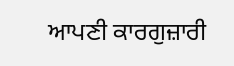ਆਪਣੀ ਕਾਰਗੁਜ਼ਾਰੀ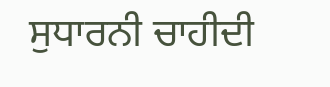ਸੁਧਾਰਨੀ ਚਾਹੀਦੀ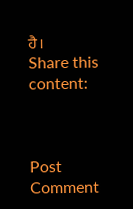ਹੈ।
Share this content:



Post Comment